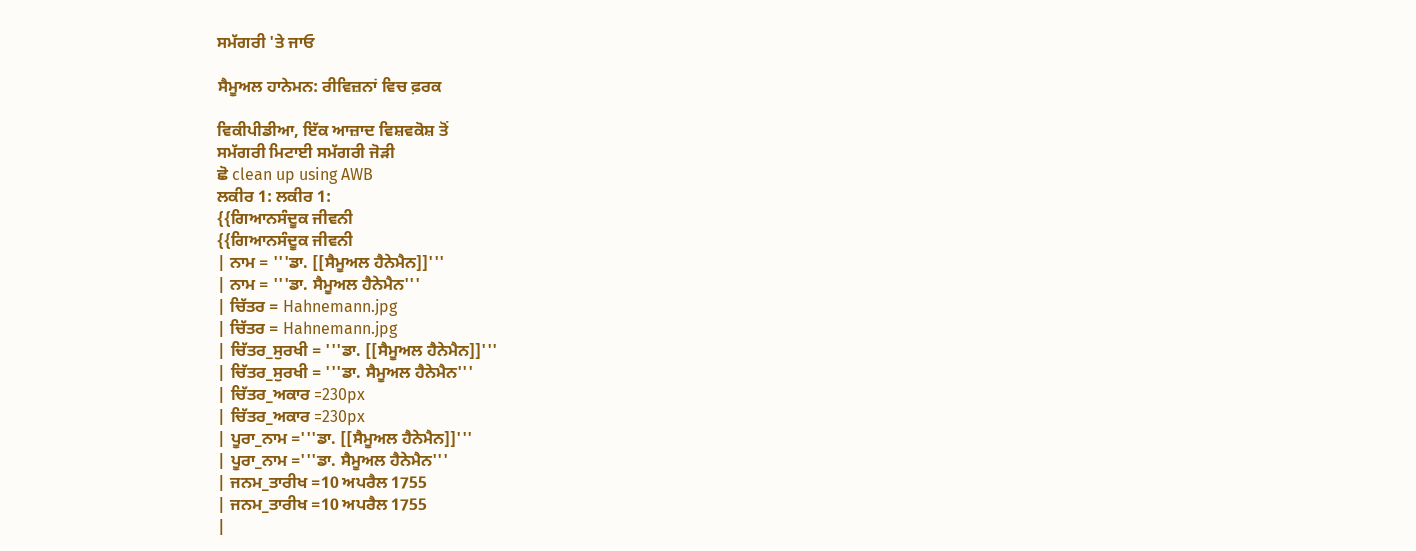ਸਮੱਗਰੀ 'ਤੇ ਜਾਓ

ਸੈਮੂਅਲ ਹਾਨੇਮਨ: ਰੀਵਿਜ਼ਨਾਂ ਵਿਚ ਫ਼ਰਕ

ਵਿਕੀਪੀਡੀਆ, ਇੱਕ ਆਜ਼ਾਦ ਵਿਸ਼ਵਕੋਸ਼ ਤੋਂ
ਸਮੱਗਰੀ ਮਿਟਾਈ ਸਮੱਗਰੀ ਜੋੜੀ
ਛੋ clean up using AWB
ਲਕੀਰ 1: ਲਕੀਰ 1:
{{ਗਿਆਨਸੰਦੂਕ ਜੀਵਨੀ
{{ਗਿਆਨਸੰਦੂਕ ਜੀਵਨੀ
| ਨਾਮ = '''ਡਾ. [[ਸੈਮੂਅਲ ਹੈਨੇਮੈਨ]]'''
| ਨਾਮ = '''ਡਾ. ਸੈਮੂਅਲ ਹੈਨੇਮੈਨ'''
| ਚਿੱਤਰ = Hahnemann.jpg
| ਚਿੱਤਰ = Hahnemann.jpg
| ਚਿੱਤਰ_ਸੁਰਖੀ = '''ਡਾ. [[ਸੈਮੂਅਲ ਹੈਨੇਮੈਨ]]'''
| ਚਿੱਤਰ_ਸੁਰਖੀ = '''ਡਾ. ਸੈਮੂਅਲ ਹੈਨੇਮੈਨ'''
| ਚਿੱਤਰ_ਅਕਾਰ =230px
| ਚਿੱਤਰ_ਅਕਾਰ =230px
| ਪੂਰਾ_ਨਾਮ ='''ਡਾ. [[ਸੈਮੂਅਲ ਹੈਨੇਮੈਨ]]'''
| ਪੂਰਾ_ਨਾਮ ='''ਡਾ. ਸੈਮੂਅਲ ਹੈਨੇਮੈਨ'''
| ਜਨਮ_ਤਾਰੀਖ =10 ਅਪਰੈਲ 1755
| ਜਨਮ_ਤਾਰੀਖ =10 ਅਪਰੈਲ 1755
|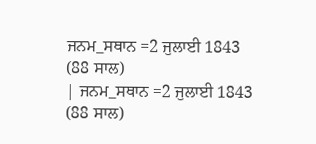ਜਨਮ_ਸਥਾਨ =2 ਜੁਲਾਈ 1843 (88 ਸਾਲ)
| ਜਨਮ_ਸਥਾਨ =2 ਜੁਲਾਈ 1843 (88 ਸਾਲ)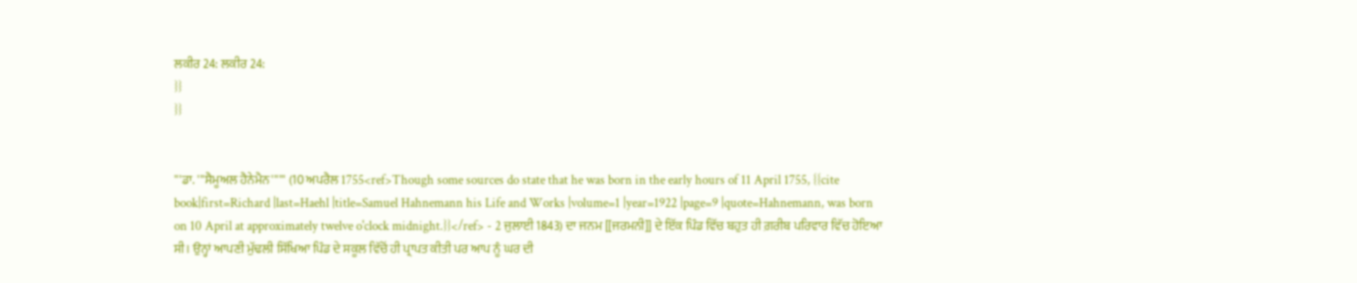ਲਕੀਰ 24: ਲਕੀਰ 24:
}}
}}


'''ਡਾ. '''ਸੈਮੂਅਲ ਹੈਨੇਮੈਨ'''''' (10 ਅਪਰੈਲ 1755<ref>Though some sources do state that he was born in the early hours of 11 April 1755, {{cite book|first=Richard |last=Haehl |title=Samuel Hahnemann his Life and Works |volume=1 |year=1922 |page=9 |quote=Hahnemann, was born on 10 April at approximately twelve o'clock midnight.}}</ref> - 2 ਜੁਲਾਈ 1843) ਦਾ ਜਨਮ [[ਜਰਮਨੀ]] ਦੇ ਇੱਕ ਪਿੰਡ ਵਿੱਚ ਬਹੁਤ ਹੀ ਗ਼ਰੀਬ ਪਰਿਵਾਰ ਵਿੱਚ ਹੋਇਆ ਸੀ। ਉਨ੍ਹਾਂ ਆਪਣੀ ਮੁੱਢਲੀ ਸਿੱਖਿਆ ਪਿੰਡ ਦੇ ਸਕੂਲ ਵਿੱਚੋਂ ਹੀ ਪ੍ਰਾਪਤ ਕੀਤੀ ਪਰ ਆਪ ਨੂੰ ਘਰ ਦੀ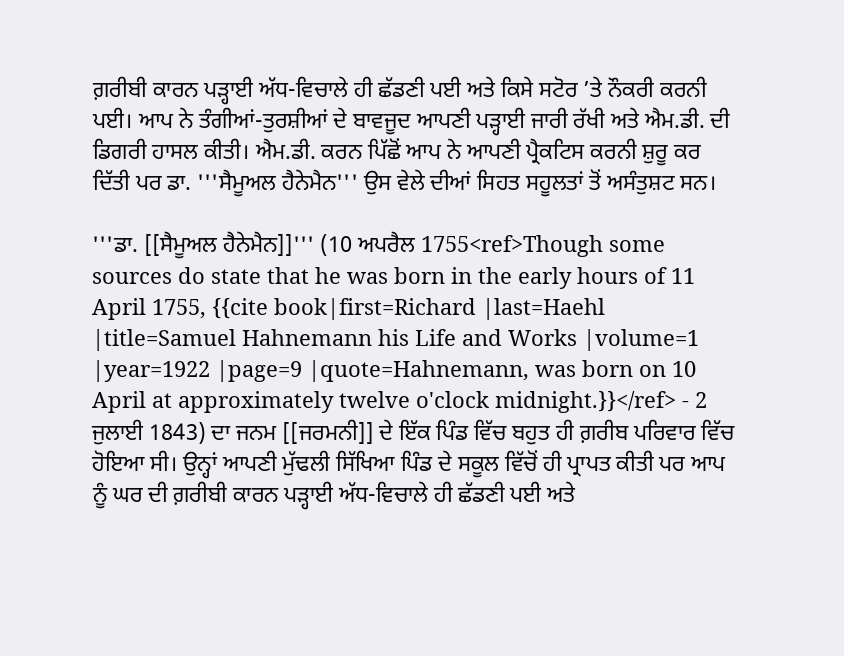ਗ਼ਰੀਬੀ ਕਾਰਨ ਪੜ੍ਹਾਈ ਅੱਧ-ਵਿਚਾਲੇ ਹੀ ਛੱਡਣੀ ਪਈ ਅਤੇ ਕਿਸੇ ਸਟੋਰ ’ਤੇ ਨੌਕਰੀ ਕਰਨੀ ਪਈ। ਆਪ ਨੇ ਤੰਗੀਆਂ-ਤੁਰਸ਼ੀਆਂ ਦੇ ਬਾਵਜੂਦ ਆਪਣੀ ਪੜ੍ਹਾਈ ਜਾਰੀ ਰੱਖੀ ਅਤੇ ਐਮ.ਡੀ. ਦੀ ਡਿਗਰੀ ਹਾਸਲ ਕੀਤੀ। ਐਮ.ਡੀ. ਕਰਨ ਪਿੱਛੋਂ ਆਪ ਨੇ ਆਪਣੀ ਪ੍ਰੈਕਟਿਸ ਕਰਨੀ ਸ਼ੁਰੂ ਕਰ ਦਿੱਤੀ ਪਰ ਡਾ. '''ਸੈਮੂਅਲ ਹੈਨੇਮੈਨ''' ਉਸ ਵੇਲੇ ਦੀਆਂ ਸਿਹਤ ਸਹੂਲਤਾਂ ਤੋਂ ਅਸੰਤੁਸ਼ਟ ਸਨ।

'''ਡਾ. [[ਸੈਮੂਅਲ ਹੈਨੇਮੈਨ]]''' (10 ਅਪਰੈਲ 1755<ref>Though some sources do state that he was born in the early hours of 11 April 1755, {{cite book|first=Richard |last=Haehl |title=Samuel Hahnemann his Life and Works |volume=1 |year=1922 |page=9 |quote=Hahnemann, was born on 10 April at approximately twelve o'clock midnight.}}</ref> - 2 ਜੁਲਾਈ 1843) ਦਾ ਜਨਮ [[ਜਰਮਨੀ]] ਦੇ ਇੱਕ ਪਿੰਡ ਵਿੱਚ ਬਹੁਤ ਹੀ ਗ਼ਰੀਬ ਪਰਿਵਾਰ ਵਿੱਚ ਹੋਇਆ ਸੀ। ਉਨ੍ਹਾਂ ਆਪਣੀ ਮੁੱਢਲੀ ਸਿੱਖਿਆ ਪਿੰਡ ਦੇ ਸਕੂਲ ਵਿੱਚੋਂ ਹੀ ਪ੍ਰਾਪਤ ਕੀਤੀ ਪਰ ਆਪ ਨੂੰ ਘਰ ਦੀ ਗ਼ਰੀਬੀ ਕਾਰਨ ਪੜ੍ਹਾਈ ਅੱਧ-ਵਿਚਾਲੇ ਹੀ ਛੱਡਣੀ ਪਈ ਅਤੇ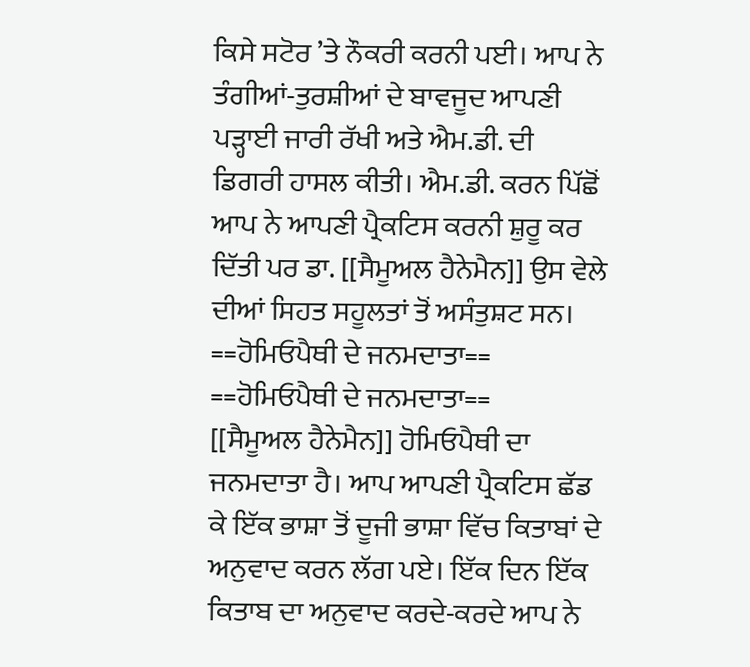ਕਿਸੇ ਸਟੋਰ ’ਤੇ ਨੌਕਰੀ ਕਰਨੀ ਪਈ। ਆਪ ਨੇ ਤੰਗੀਆਂ-ਤੁਰਸ਼ੀਆਂ ਦੇ ਬਾਵਜੂਦ ਆਪਣੀ ਪੜ੍ਹਾਈ ਜਾਰੀ ਰੱਖੀ ਅਤੇ ਐਮ.ਡੀ. ਦੀ ਡਿਗਰੀ ਹਾਸਲ ਕੀਤੀ। ਐਮ.ਡੀ. ਕਰਨ ਪਿੱਛੋਂ ਆਪ ਨੇ ਆਪਣੀ ਪ੍ਰੈਕਟਿਸ ਕਰਨੀ ਸ਼ੁਰੂ ਕਰ ਦਿੱਤੀ ਪਰ ਡਾ. [[ਸੈਮੂਅਲ ਹੈਨੇਮੈਨ]] ਉਸ ਵੇਲੇ ਦੀਆਂ ਸਿਹਤ ਸਹੂਲਤਾਂ ਤੋਂ ਅਸੰਤੁਸ਼ਟ ਸਨ।
==ਹੋਮਿਓਪੈਥੀ ਦੇ ਜਨਮਦਾਤਾ==
==ਹੋਮਿਓਪੈਥੀ ਦੇ ਜਨਮਦਾਤਾ==
[[ਸੈਮੂਅਲ ਹੈਨੇਮੈਨ]] ਹੋਮਿਓਪੈਥੀ ਦਾ ਜਨਮਦਾਤਾ ਹੈ। ਆਪ ਆਪਣੀ ਪ੍ਰੈਕਟਿਸ ਛੱਡ ਕੇ ਇੱਕ ਭਾਸ਼ਾ ਤੋਂ ਦੂਜੀ ਭਾਸ਼ਾ ਵਿੱਚ ਕਿਤਾਬਾਂ ਦੇ ਅਨੁਵਾਦ ਕਰਨ ਲੱਗ ਪਏ। ਇੱਕ ਦਿਨ ਇੱਕ ਕਿਤਾਬ ਦਾ ਅਨੁਵਾਦ ਕਰਦੇ-ਕਰਦੇ ਆਪ ਨੇ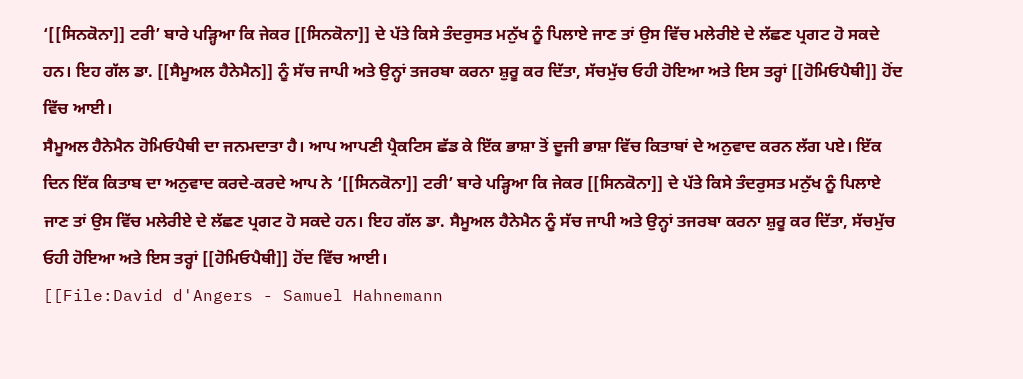‘[[ਸਿਨਕੋਨਾ]] ਟਰੀ’ ਬਾਰੇ ਪੜ੍ਹਿਆ ਕਿ ਜੇਕਰ [[ਸਿਨਕੋਨਾ]] ਦੇ ਪੱਤੇ ਕਿਸੇ ਤੰਦਰੁਸਤ ਮਨੁੱਖ ਨੂੰ ਪਿਲਾਏ ਜਾਣ ਤਾਂ ਉਸ ਵਿੱਚ ਮਲੇਰੀਏ ਦੇ ਲੱਛਣ ਪ੍ਰਗਟ ਹੋ ਸਕਦੇ ਹਨ। ਇਹ ਗੱਲ ਡਾ. [[ਸੈਮੂਅਲ ਹੈਨੇਮੈਨ]] ਨੂੰ ਸੱਚ ਜਾਪੀ ਅਤੇ ਉਨ੍ਹਾਂ ਤਜਰਬਾ ਕਰਨਾ ਸ਼ੁਰੂ ਕਰ ਦਿੱਤਾ, ਸੱਚਮੁੱਚ ਓਹੀ ਹੋਇਆ ਅਤੇ ਇਸ ਤਰ੍ਹਾਂ [[ਹੋਮਿਓਪੈਥੀ]] ਹੋਂਦ ਵਿੱਚ ਆਈ।
ਸੈਮੂਅਲ ਹੈਨੇਮੈਨ ਹੋਮਿਓਪੈਥੀ ਦਾ ਜਨਮਦਾਤਾ ਹੈ। ਆਪ ਆਪਣੀ ਪ੍ਰੈਕਟਿਸ ਛੱਡ ਕੇ ਇੱਕ ਭਾਸ਼ਾ ਤੋਂ ਦੂਜੀ ਭਾਸ਼ਾ ਵਿੱਚ ਕਿਤਾਬਾਂ ਦੇ ਅਨੁਵਾਦ ਕਰਨ ਲੱਗ ਪਏ। ਇੱਕ ਦਿਨ ਇੱਕ ਕਿਤਾਬ ਦਾ ਅਨੁਵਾਦ ਕਰਦੇ-ਕਰਦੇ ਆਪ ਨੇ ‘[[ਸਿਨਕੋਨਾ]] ਟਰੀ’ ਬਾਰੇ ਪੜ੍ਹਿਆ ਕਿ ਜੇਕਰ [[ਸਿਨਕੋਨਾ]] ਦੇ ਪੱਤੇ ਕਿਸੇ ਤੰਦਰੁਸਤ ਮਨੁੱਖ ਨੂੰ ਪਿਲਾਏ ਜਾਣ ਤਾਂ ਉਸ ਵਿੱਚ ਮਲੇਰੀਏ ਦੇ ਲੱਛਣ ਪ੍ਰਗਟ ਹੋ ਸਕਦੇ ਹਨ। ਇਹ ਗੱਲ ਡਾ. ਸੈਮੂਅਲ ਹੈਨੇਮੈਨ ਨੂੰ ਸੱਚ ਜਾਪੀ ਅਤੇ ਉਨ੍ਹਾਂ ਤਜਰਬਾ ਕਰਨਾ ਸ਼ੁਰੂ ਕਰ ਦਿੱਤਾ, ਸੱਚਮੁੱਚ ਓਹੀ ਹੋਇਆ ਅਤੇ ਇਸ ਤਰ੍ਹਾਂ [[ਹੋਮਿਓਪੈਥੀ]] ਹੋਂਦ ਵਿੱਚ ਆਈ।
[[File:David d'Angers - Samuel Hahnemann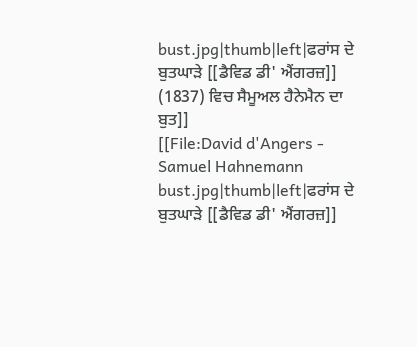bust.jpg|thumb|left|ਫਰਾਂਸ ਦੇ ਬੁਤਘਾੜੇ [[ਡੈਵਿਡ ਡੀ' ਐਂਗਰਜ਼]] (1837) ਵਿਚ ਸੈਮੂਅਲ ਹੈਨੇਮੈਨ ਦਾ ਬੁਤ]]
[[File:David d'Angers - Samuel Hahnemann bust.jpg|thumb|left|ਫਰਾਂਸ ਦੇ ਬੁਤਘਾੜੇ [[ਡੈਵਿਡ ਡੀ' ਐਂਗਰਜ਼]]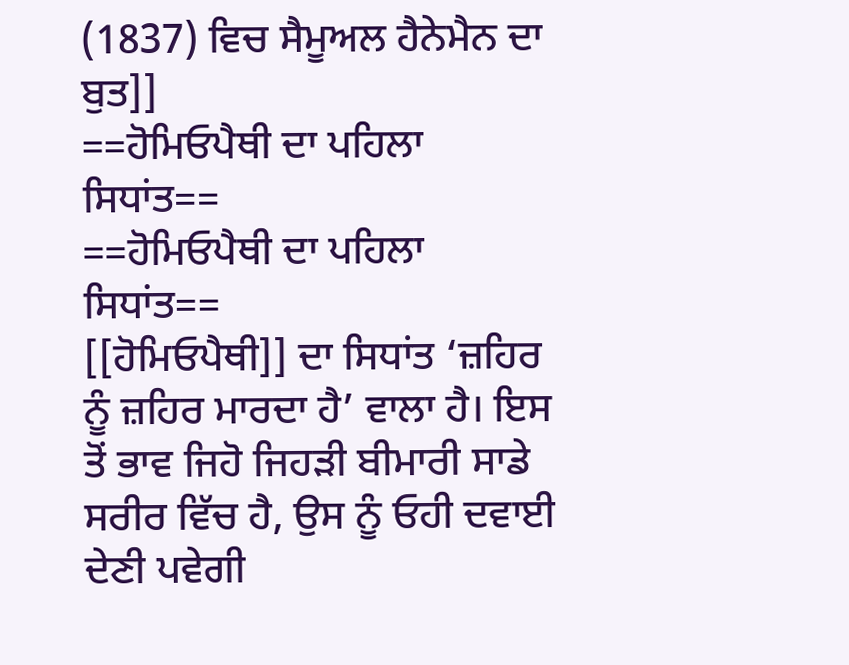(1837) ਵਿਚ ਸੈਮੂਅਲ ਹੈਨੇਮੈਨ ਦਾ ਬੁਤ]]
==ਹੋਮਿਓਪੈਥੀ ਦਾ ਪਹਿਲਾ ਸਿਧਾਂਤ==
==ਹੋਮਿਓਪੈਥੀ ਦਾ ਪਹਿਲਾ ਸਿਧਾਂਤ==
[[ਹੋਮਿਓਪੈਥੀ]] ਦਾ ਸਿਧਾਂਤ ‘ਜ਼ਹਿਰ ਨੂੰ ਜ਼ਹਿਰ ਮਾਰਦਾ ਹੈ’ ਵਾਲਾ ਹੈ। ਇਸ ਤੋਂ ਭਾਵ ਜਿਹੋ ਜਿਹੜੀ ਬੀਮਾਰੀ ਸਾਡੇ ਸਰੀਰ ਵਿੱਚ ਹੈ, ਉਸ ਨੂੰ ਓਹੀ ਦਵਾਈ ਦੇਣੀ ਪਵੇਗੀ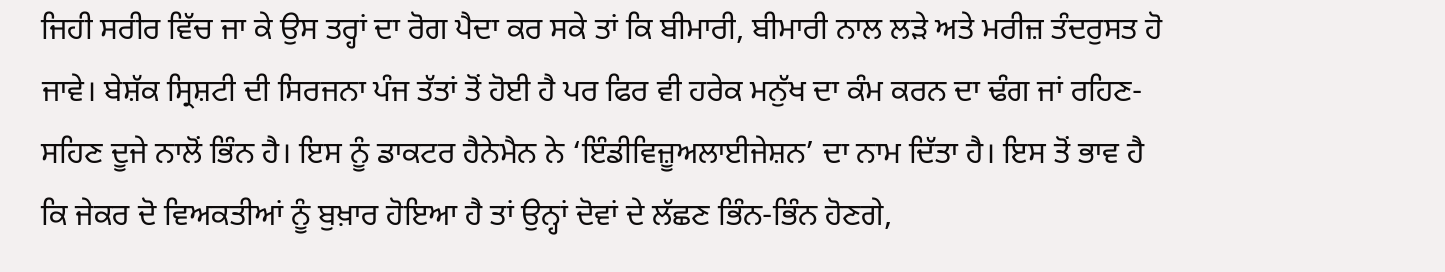ਜਿਹੀ ਸਰੀਰ ਵਿੱਚ ਜਾ ਕੇ ਉਸ ਤਰ੍ਹਾਂ ਦਾ ਰੋਗ ਪੈਦਾ ਕਰ ਸਕੇ ਤਾਂ ਕਿ ਬੀਮਾਰੀ, ਬੀਮਾਰੀ ਨਾਲ ਲੜੇ ਅਤੇ ਮਰੀਜ਼ ਤੰਦਰੁਸਤ ਹੋ ਜਾਵੇ। ਬੇਸ਼ੱਕ ਸ੍ਰਿਸ਼ਟੀ ਦੀ ਸਿਰਜਨਾ ਪੰਜ ਤੱਤਾਂ ਤੋਂ ਹੋਈ ਹੈ ਪਰ ਫਿਰ ਵੀ ਹਰੇਕ ਮਨੁੱਖ ਦਾ ਕੰਮ ਕਰਨ ਦਾ ਢੰਗ ਜਾਂ ਰਹਿਣ-ਸਹਿਣ ਦੂਜੇ ਨਾਲੋਂ ਭਿੰਨ ਹੈ। ਇਸ ਨੂੰ ਡਾਕਟਰ ਹੈਨੇਮੈਨ ਨੇ ‘ਇੰਡੀਵਿਜ਼ੂਅਲਾਈਜੇਸ਼ਨ’ ਦਾ ਨਾਮ ਦਿੱਤਾ ਹੈ। ਇਸ ਤੋਂ ਭਾਵ ਹੈ ਕਿ ਜੇਕਰ ਦੋ ਵਿਅਕਤੀਆਂ ਨੂੰ ਬੁਖ਼ਾਰ ਹੋਇਆ ਹੈ ਤਾਂ ਉਨ੍ਹਾਂ ਦੋਵਾਂ ਦੇ ਲੱਛਣ ਭਿੰਨ-ਭਿੰਨ ਹੋਣਗੇ,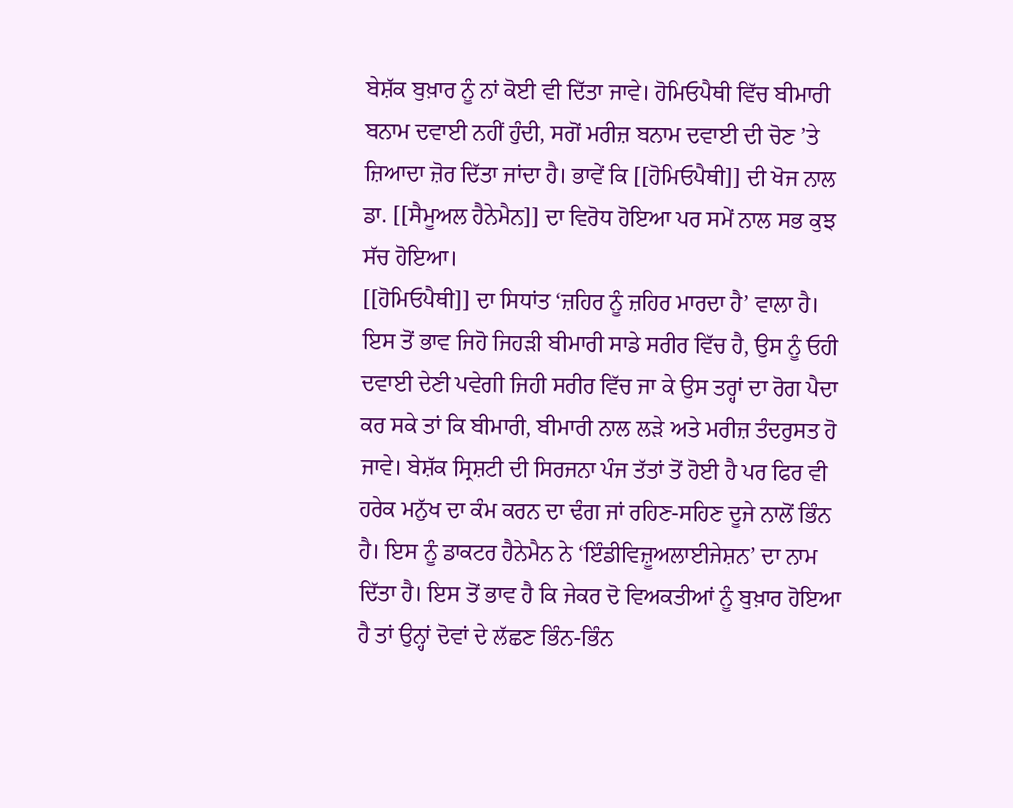ਬੇਸ਼ੱਕ ਬੁਖ਼ਾਰ ਨੂੰ ਨਾਂ ਕੋਈ ਵੀ ਦਿੱਤਾ ਜਾਵੇ। ਹੋਮਿਓਪੈਥੀ ਵਿੱਚ ਬੀਮਾਰੀ ਬਨਾਮ ਦਵਾਈ ਨਹੀਂ ਹੁੰਦੀ, ਸਗੋਂ ਮਰੀਜ਼ ਬਨਾਮ ਦਵਾਈ ਦੀ ਚੋਣ ’ਤੇ ਜ਼ਿਆਦਾ ਜ਼ੋਰ ਦਿੱਤਾ ਜਾਂਦਾ ਹੈ। ਭਾਵੇਂ ਕਿ [[ਹੋਮਿਓਪੈਥੀ]] ਦੀ ਖੋਜ ਨਾਲ ਡਾ. [[ਸੈਮੂਅਲ ਹੈਨੇਮੈਨ]] ਦਾ ਵਿਰੋਧ ਹੋਇਆ ਪਰ ਸਮੇਂ ਨਾਲ ਸਭ ਕੁਝ ਸੱਚ ਹੋਇਆ।
[[ਹੋਮਿਓਪੈਥੀ]] ਦਾ ਸਿਧਾਂਤ ‘ਜ਼ਹਿਰ ਨੂੰ ਜ਼ਹਿਰ ਮਾਰਦਾ ਹੈ’ ਵਾਲਾ ਹੈ। ਇਸ ਤੋਂ ਭਾਵ ਜਿਹੋ ਜਿਹੜੀ ਬੀਮਾਰੀ ਸਾਡੇ ਸਰੀਰ ਵਿੱਚ ਹੈ, ਉਸ ਨੂੰ ਓਹੀ ਦਵਾਈ ਦੇਣੀ ਪਵੇਗੀ ਜਿਹੀ ਸਰੀਰ ਵਿੱਚ ਜਾ ਕੇ ਉਸ ਤਰ੍ਹਾਂ ਦਾ ਰੋਗ ਪੈਦਾ ਕਰ ਸਕੇ ਤਾਂ ਕਿ ਬੀਮਾਰੀ, ਬੀਮਾਰੀ ਨਾਲ ਲੜੇ ਅਤੇ ਮਰੀਜ਼ ਤੰਦਰੁਸਤ ਹੋ ਜਾਵੇ। ਬੇਸ਼ੱਕ ਸ੍ਰਿਸ਼ਟੀ ਦੀ ਸਿਰਜਨਾ ਪੰਜ ਤੱਤਾਂ ਤੋਂ ਹੋਈ ਹੈ ਪਰ ਫਿਰ ਵੀ ਹਰੇਕ ਮਨੁੱਖ ਦਾ ਕੰਮ ਕਰਨ ਦਾ ਢੰਗ ਜਾਂ ਰਹਿਣ-ਸਹਿਣ ਦੂਜੇ ਨਾਲੋਂ ਭਿੰਨ ਹੈ। ਇਸ ਨੂੰ ਡਾਕਟਰ ਹੈਨੇਮੈਨ ਨੇ ‘ਇੰਡੀਵਿਜ਼ੂਅਲਾਈਜੇਸ਼ਨ’ ਦਾ ਨਾਮ ਦਿੱਤਾ ਹੈ। ਇਸ ਤੋਂ ਭਾਵ ਹੈ ਕਿ ਜੇਕਰ ਦੋ ਵਿਅਕਤੀਆਂ ਨੂੰ ਬੁਖ਼ਾਰ ਹੋਇਆ ਹੈ ਤਾਂ ਉਨ੍ਹਾਂ ਦੋਵਾਂ ਦੇ ਲੱਛਣ ਭਿੰਨ-ਭਿੰਨ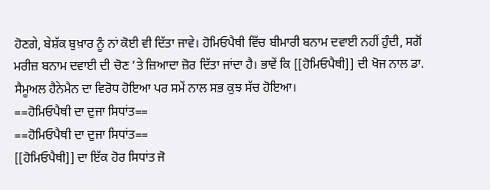ਹੋਣਗੇ, ਬੇਸ਼ੱਕ ਬੁਖ਼ਾਰ ਨੂੰ ਨਾਂ ਕੋਈ ਵੀ ਦਿੱਤਾ ਜਾਵੇ। ਹੋਮਿਓਪੈਥੀ ਵਿੱਚ ਬੀਮਾਰੀ ਬਨਾਮ ਦਵਾਈ ਨਹੀਂ ਹੁੰਦੀ, ਸਗੋਂ ਮਰੀਜ਼ ਬਨਾਮ ਦਵਾਈ ਦੀ ਚੋਣ ’ਤੇ ਜ਼ਿਆਦਾ ਜ਼ੋਰ ਦਿੱਤਾ ਜਾਂਦਾ ਹੈ। ਭਾਵੇਂ ਕਿ [[ਹੋਮਿਓਪੈਥੀ]] ਦੀ ਖੋਜ ਨਾਲ ਡਾ. ਸੈਮੂਅਲ ਹੈਨੇਮੈਨ ਦਾ ਵਿਰੋਧ ਹੋਇਆ ਪਰ ਸਮੇਂ ਨਾਲ ਸਭ ਕੁਝ ਸੱਚ ਹੋਇਆ।
==ਹੋਮਿਓਪੈਥੀ ਦਾ ਦੁਜਾ ਸਿਧਾਂਤ==
==ਹੋਮਿਓਪੈਥੀ ਦਾ ਦੁਜਾ ਸਿਧਾਂਤ==
[[ਹੋਮਿਓਪੈਥੀ]] ਦਾ ਇੱਕ ਹੋਰ ਸਿਧਾਂਤ ਜੋ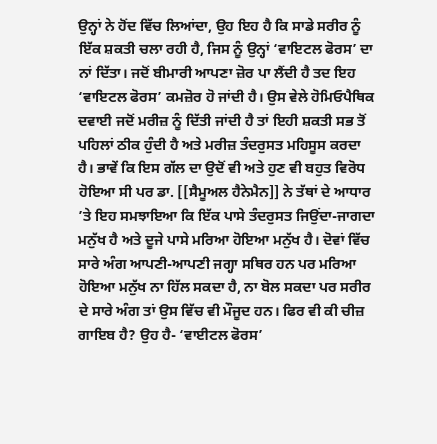ਉਨ੍ਹਾਂ ਨੇ ਹੋਂਦ ਵਿੱਚ ਲਿਆਂਦਾ, ਉਹ ਇਹ ਹੈ ਕਿ ਸਾਡੇ ਸਰੀਰ ਨੂੰ ਇੱਕ ਸ਼ਕਤੀ ਚਲਾ ਰਹੀ ਹੈ, ਜਿਸ ਨੂੰ ਉਨ੍ਹਾਂ ‘ਵਾਇਟਲ ਫੋਰਸ’ ਦਾ ਨਾਂ ਦਿੱਤਾ। ਜਦੋਂ ਬੀਮਾਰੀ ਆਪਣਾ ਜ਼ੋਰ ਪਾ ਲੈਂਦੀ ਹੈ ਤਦ ਇਹ ‘ਵਾਇਟਲ ਫੋਰਸ’ ਕਮਜ਼ੋਰ ਹੋ ਜਾਂਦੀ ਹੈ। ਉਸ ਵੇਲੇ ਹੋਮਿਓਪੈਥਿਕ ਦਵਾਈ ਜਦੋਂ ਮਰੀਜ਼ ਨੂੰ ਦਿੱਤੀ ਜਾਂਦੀ ਹੈ ਤਾਂ ਇਹੀ ਸ਼ਕਤੀ ਸਭ ਤੋਂ ਪਹਿਲਾਂ ਠੀਕ ਹੁੰਦੀ ਹੈ ਅਤੇ ਮਰੀਜ਼ ਤੰਦਰੁਸਤ ਮਹਿਸੂਸ ਕਰਦਾ ਹੈ। ਭਾਵੇਂ ਕਿ ਇਸ ਗੱਲ ਦਾ ਉਦੋਂ ਵੀ ਅਤੇ ਹੁਣ ਵੀ ਬਹੁਤ ਵਿਰੋਧ ਹੋਇਆ ਸੀ ਪਰ ਡਾ. [[ਸੈਮੂਅਲ ਹੈਨੇਮੈਨ]] ਨੇ ਤੱਥਾਂ ਦੇ ਆਧਾਰ ’ਤੇ ਇਹ ਸਮਝਾਇਆ ਕਿ ਇੱਕ ਪਾਸੇ ਤੰਦਰੁਸਤ ਜਿਉਂਦਾ-ਜਾਗਦਾ ਮਨੁੱਖ ਹੈ ਅਤੇ ਦੂਜੇ ਪਾਸੇ ਮਰਿਆ ਹੋਇਆ ਮਨੁੱਖ ਹੈ। ਦੋਵਾਂ ਵਿੱਚ ਸਾਰੇ ਅੰਗ ਆਪਣੀ-ਆਪਣੀ ਜਗ੍ਹਾ ਸਥਿਰ ਹਨ ਪਰ ਮਰਿਆ ਹੋਇਆ ਮਨੁੱਖ ਨਾ ਹਿੱਲ ਸਕਦਾ ਹੈ, ਨਾ ਬੋਲ ਸਕਦਾ ਪਰ ਸਰੀਰ ਦੇ ਸਾਰੇ ਅੰਗ ਤਾਂ ਉਸ ਵਿੱਚ ਵੀ ਮੌਜੂਦ ਹਨ। ਫਿਰ ਵੀ ਕੀ ਚੀਜ਼ ਗਾਇਬ ਹੈ? ਉਹ ਹੈ- ‘ਵਾਈਟਲ ਫੋਰਸ’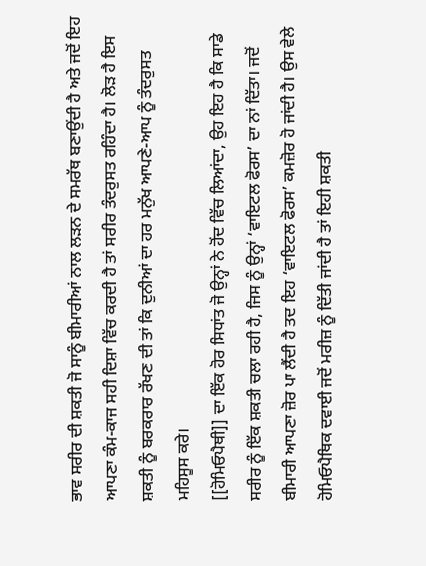ਭਾਵ ਸਰੀਰ ਦੀ ਸ਼ਕਤੀ ਜੋ ਸਾਨੂੰ ਬੀਮਾਰੀਆਂ ਨਾਲ ਲੜਨ ਦੇ ਸਮਰੱਥ ਬਣਾਉਂਦੀ ਹੈ ਅਤੇ ਜਦੋਂ ਇਹ ਆਪਣਾ ਕੰਮ-ਕਾਜ ਸਹੀ ਦਿਸ਼ਾ ਵਿੱਚ ਕਰਦੀ ਹੈ ਤਾਂ ਸਰੀਰ ਤੰਦਰੁਸਤ ਰਹਿੰਦਾ ਹੈ। ਲੋੜ ਹੈ ਇਸ ਸ਼ਕਤੀ ਨੂੰ ਬਰਕਰਾਰ ਰੱਖਣ ਦੀ ਤਾਂ ਕਿ ਦੁਨੀਆਂ ਦਾ ਹਰ ਮਨੁੱਖ ਆਪਣੇ-ਆਪ ਨੂੰ ਤੰਦਰੁਸਤ ਮਹਿਸੂਸ ਕਰੇ।
[[ਹੋਮਿਓਪੈਥੀ]] ਦਾ ਇੱਕ ਹੋਰ ਸਿਧਾਂਤ ਜੋ ਉਨ੍ਹਾਂ ਨੇ ਹੋਂਦ ਵਿੱਚ ਲਿਆਂਦਾ, ਉਹ ਇਹ ਹੈ ਕਿ ਸਾਡੇ ਸਰੀਰ ਨੂੰ ਇੱਕ ਸ਼ਕਤੀ ਚਲਾ ਰਹੀ ਹੈ, ਜਿਸ ਨੂੰ ਉਨ੍ਹਾਂ ‘ਵਾਇਟਲ ਫੋਰਸ’ ਦਾ ਨਾਂ ਦਿੱਤਾ। ਜਦੋਂ ਬੀਮਾਰੀ ਆਪਣਾ ਜ਼ੋਰ ਪਾ ਲੈਂਦੀ ਹੈ ਤਦ ਇਹ ‘ਵਾਇਟਲ ਫੋਰਸ’ ਕਮਜ਼ੋਰ ਹੋ ਜਾਂਦੀ ਹੈ। ਉਸ ਵੇਲੇ ਹੋਮਿਓਪੈਥਿਕ ਦਵਾਈ ਜਦੋਂ ਮਰੀਜ਼ ਨੂੰ ਦਿੱਤੀ ਜਾਂਦੀ ਹੈ ਤਾਂ ਇਹੀ ਸ਼ਕਤੀ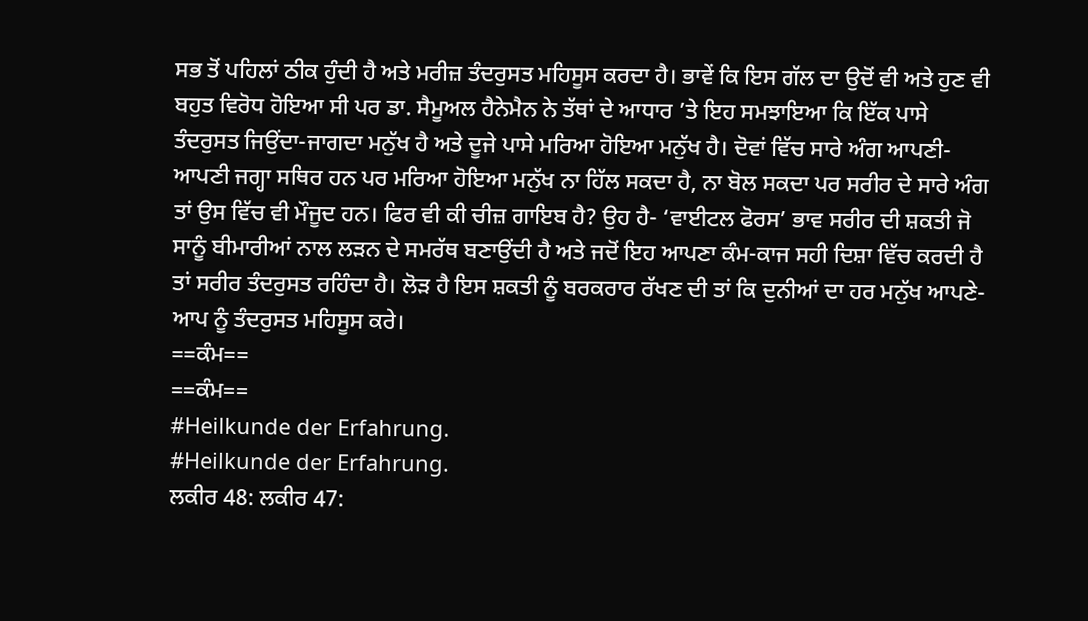ਸਭ ਤੋਂ ਪਹਿਲਾਂ ਠੀਕ ਹੁੰਦੀ ਹੈ ਅਤੇ ਮਰੀਜ਼ ਤੰਦਰੁਸਤ ਮਹਿਸੂਸ ਕਰਦਾ ਹੈ। ਭਾਵੇਂ ਕਿ ਇਸ ਗੱਲ ਦਾ ਉਦੋਂ ਵੀ ਅਤੇ ਹੁਣ ਵੀ ਬਹੁਤ ਵਿਰੋਧ ਹੋਇਆ ਸੀ ਪਰ ਡਾ. ਸੈਮੂਅਲ ਹੈਨੇਮੈਨ ਨੇ ਤੱਥਾਂ ਦੇ ਆਧਾਰ ’ਤੇ ਇਹ ਸਮਝਾਇਆ ਕਿ ਇੱਕ ਪਾਸੇ ਤੰਦਰੁਸਤ ਜਿਉਂਦਾ-ਜਾਗਦਾ ਮਨੁੱਖ ਹੈ ਅਤੇ ਦੂਜੇ ਪਾਸੇ ਮਰਿਆ ਹੋਇਆ ਮਨੁੱਖ ਹੈ। ਦੋਵਾਂ ਵਿੱਚ ਸਾਰੇ ਅੰਗ ਆਪਣੀ-ਆਪਣੀ ਜਗ੍ਹਾ ਸਥਿਰ ਹਨ ਪਰ ਮਰਿਆ ਹੋਇਆ ਮਨੁੱਖ ਨਾ ਹਿੱਲ ਸਕਦਾ ਹੈ, ਨਾ ਬੋਲ ਸਕਦਾ ਪਰ ਸਰੀਰ ਦੇ ਸਾਰੇ ਅੰਗ ਤਾਂ ਉਸ ਵਿੱਚ ਵੀ ਮੌਜੂਦ ਹਨ। ਫਿਰ ਵੀ ਕੀ ਚੀਜ਼ ਗਾਇਬ ਹੈ? ਉਹ ਹੈ- ‘ਵਾਈਟਲ ਫੋਰਸ’ ਭਾਵ ਸਰੀਰ ਦੀ ਸ਼ਕਤੀ ਜੋ ਸਾਨੂੰ ਬੀਮਾਰੀਆਂ ਨਾਲ ਲੜਨ ਦੇ ਸਮਰੱਥ ਬਣਾਉਂਦੀ ਹੈ ਅਤੇ ਜਦੋਂ ਇਹ ਆਪਣਾ ਕੰਮ-ਕਾਜ ਸਹੀ ਦਿਸ਼ਾ ਵਿੱਚ ਕਰਦੀ ਹੈ ਤਾਂ ਸਰੀਰ ਤੰਦਰੁਸਤ ਰਹਿੰਦਾ ਹੈ। ਲੋੜ ਹੈ ਇਸ ਸ਼ਕਤੀ ਨੂੰ ਬਰਕਰਾਰ ਰੱਖਣ ਦੀ ਤਾਂ ਕਿ ਦੁਨੀਆਂ ਦਾ ਹਰ ਮਨੁੱਖ ਆਪਣੇ-ਆਪ ਨੂੰ ਤੰਦਰੁਸਤ ਮਹਿਸੂਸ ਕਰੇ।
==ਕੰਮ==
==ਕੰਮ==
#Heilkunde der Erfahrung.
#Heilkunde der Erfahrung.
ਲਕੀਰ 48: ਲਕੀਰ 47: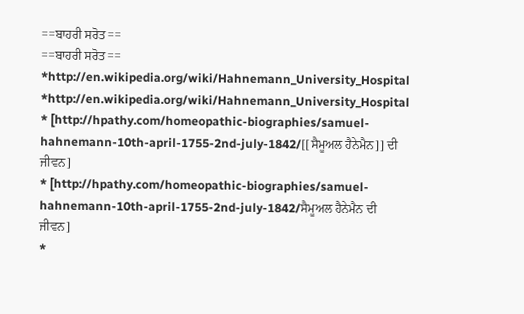==ਬਾਹਰੀ ਸਰੋਤ==
==ਬਾਹਰੀ ਸਰੋਤ==
*http://en.wikipedia.org/wiki/Hahnemann_University_Hospital
*http://en.wikipedia.org/wiki/Hahnemann_University_Hospital
* [http://hpathy.com/homeopathic-biographies/samuel-hahnemann-10th-april-1755-2nd-july-1842/[[ਸੈਮੂਅਲ ਹੈਨੇਮੈਨ]] ਦੀ ਜੀਵਨ]
* [http://hpathy.com/homeopathic-biographies/samuel-hahnemann-10th-april-1755-2nd-july-1842/ਸੈਮੂਅਲ ਹੈਨੇਮੈਨ ਦੀ ਜੀਵਨ]
*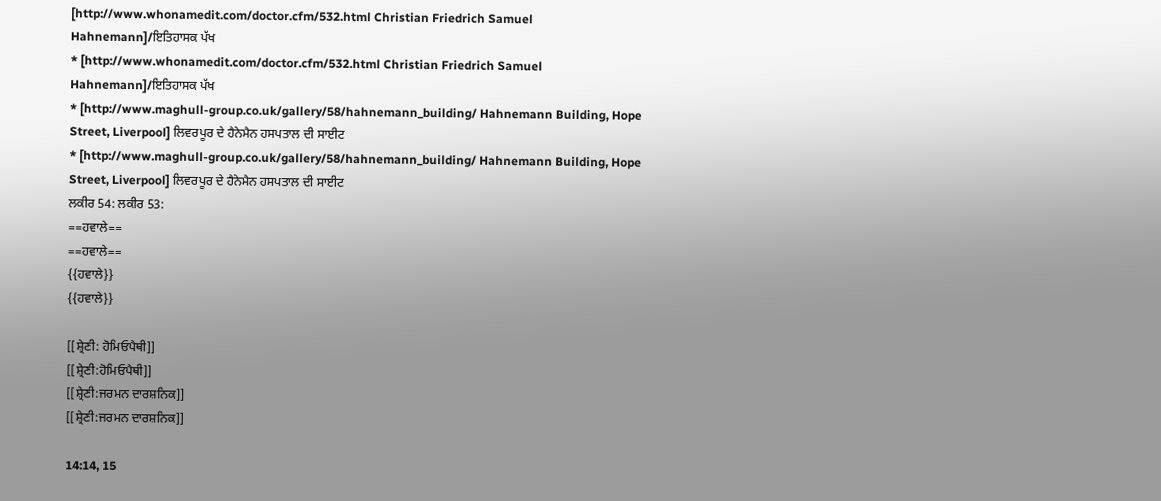[http://www.whonamedit.com/doctor.cfm/532.html Christian Friedrich Samuel Hahnemann]/ਇਤਿਹਾਸਕ ਪੱਖ
* [http://www.whonamedit.com/doctor.cfm/532.html Christian Friedrich Samuel Hahnemann]/ਇਤਿਹਾਸਕ ਪੱਖ
* [http://www.maghull-group.co.uk/gallery/58/hahnemann_building/ Hahnemann Building, Hope Street, Liverpool] ਲਿਵਰਪੂਰ ਦੇ ਹੈਨੇਮੈਨ ਹਸਪਤਾਲ ਦੀ ਸਾਈਟ
* [http://www.maghull-group.co.uk/gallery/58/hahnemann_building/ Hahnemann Building, Hope Street, Liverpool] ਲਿਵਰਪੂਰ ਦੇ ਹੈਨੇਮੈਨ ਹਸਪਤਾਲ ਦੀ ਸਾਈਟ
ਲਕੀਰ 54: ਲਕੀਰ 53:
==ਹਵਾਲੇ==
==ਹਵਾਲੇ==
{{ਹਵਾਲੇ}}
{{ਹਵਾਲੇ}}

[[ਸ਼੍ਰੇਣੀ: ਹੋਮਿਓਪੈਥੀ]]
[[ਸ਼੍ਰੇਣੀ:ਹੋਮਿਓਪੈਥੀ]]
[[ਸ਼੍ਰੇਣੀ:ਜਰਮਨ ਦਾਰਸ਼ਨਿਕ]]
[[ਸ਼੍ਰੇਣੀ:ਜਰਮਨ ਦਾਰਸ਼ਨਿਕ]]

14:14, 15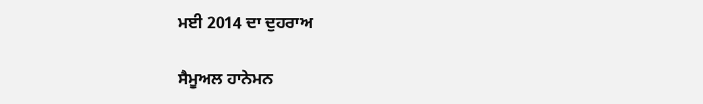ਮਈ 2014 ਦਾ ਦੁਹਰਾਅ

ਸੈਮੂਅਲ ਹਾਨੇਮਨ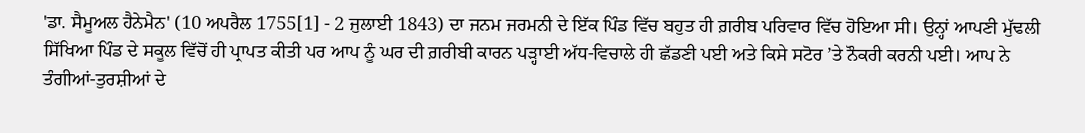'ਡਾ. ਸੈਮੂਅਲ ਹੈਨੇਮੈਨ' (10 ਅਪਰੈਲ 1755[1] - 2 ਜੁਲਾਈ 1843) ਦਾ ਜਨਮ ਜਰਮਨੀ ਦੇ ਇੱਕ ਪਿੰਡ ਵਿੱਚ ਬਹੁਤ ਹੀ ਗ਼ਰੀਬ ਪਰਿਵਾਰ ਵਿੱਚ ਹੋਇਆ ਸੀ। ਉਨ੍ਹਾਂ ਆਪਣੀ ਮੁੱਢਲੀ ਸਿੱਖਿਆ ਪਿੰਡ ਦੇ ਸਕੂਲ ਵਿੱਚੋਂ ਹੀ ਪ੍ਰਾਪਤ ਕੀਤੀ ਪਰ ਆਪ ਨੂੰ ਘਰ ਦੀ ਗ਼ਰੀਬੀ ਕਾਰਨ ਪੜ੍ਹਾਈ ਅੱਧ-ਵਿਚਾਲੇ ਹੀ ਛੱਡਣੀ ਪਈ ਅਤੇ ਕਿਸੇ ਸਟੋਰ ’ਤੇ ਨੌਕਰੀ ਕਰਨੀ ਪਈ। ਆਪ ਨੇ ਤੰਗੀਆਂ-ਤੁਰਸ਼ੀਆਂ ਦੇ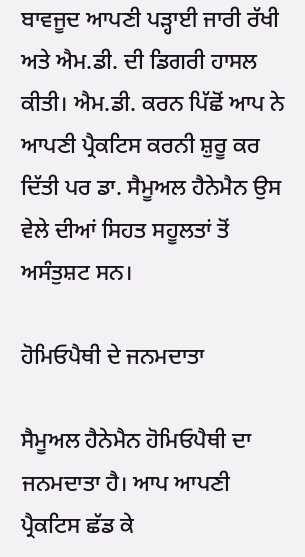ਬਾਵਜੂਦ ਆਪਣੀ ਪੜ੍ਹਾਈ ਜਾਰੀ ਰੱਖੀ ਅਤੇ ਐਮ.ਡੀ. ਦੀ ਡਿਗਰੀ ਹਾਸਲ ਕੀਤੀ। ਐਮ.ਡੀ. ਕਰਨ ਪਿੱਛੋਂ ਆਪ ਨੇ ਆਪਣੀ ਪ੍ਰੈਕਟਿਸ ਕਰਨੀ ਸ਼ੁਰੂ ਕਰ ਦਿੱਤੀ ਪਰ ਡਾ. ਸੈਮੂਅਲ ਹੈਨੇਮੈਨ ਉਸ ਵੇਲੇ ਦੀਆਂ ਸਿਹਤ ਸਹੂਲਤਾਂ ਤੋਂ ਅਸੰਤੁਸ਼ਟ ਸਨ।

ਹੋਮਿਓਪੈਥੀ ਦੇ ਜਨਮਦਾਤਾ

ਸੈਮੂਅਲ ਹੈਨੇਮੈਨ ਹੋਮਿਓਪੈਥੀ ਦਾ ਜਨਮਦਾਤਾ ਹੈ। ਆਪ ਆਪਣੀ ਪ੍ਰੈਕਟਿਸ ਛੱਡ ਕੇ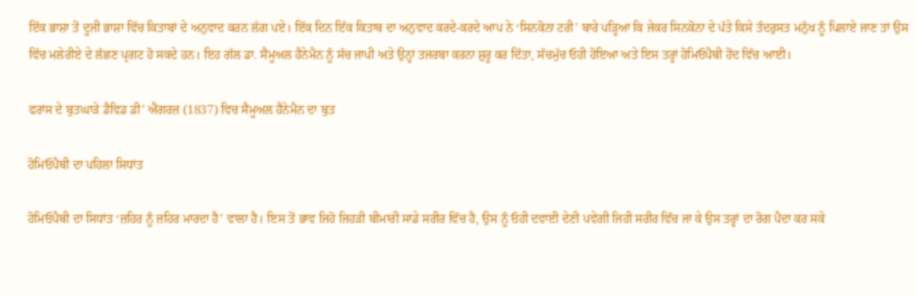ਇੱਕ ਭਾਸ਼ਾ ਤੋਂ ਦੂਜੀ ਭਾਸ਼ਾ ਵਿੱਚ ਕਿਤਾਬਾਂ ਦੇ ਅਨੁਵਾਦ ਕਰਨ ਲੱਗ ਪਏ। ਇੱਕ ਦਿਨ ਇੱਕ ਕਿਤਾਬ ਦਾ ਅਨੁਵਾਦ ਕਰਦੇ-ਕਰਦੇ ਆਪ ਨੇ ‘ਸਿਨਕੋਨਾ ਟਰੀ’ ਬਾਰੇ ਪੜ੍ਹਿਆ ਕਿ ਜੇਕਰ ਸਿਨਕੋਨਾ ਦੇ ਪੱਤੇ ਕਿਸੇ ਤੰਦਰੁਸਤ ਮਨੁੱਖ ਨੂੰ ਪਿਲਾਏ ਜਾਣ ਤਾਂ ਉਸ ਵਿੱਚ ਮਲੇਰੀਏ ਦੇ ਲੱਛਣ ਪ੍ਰਗਟ ਹੋ ਸਕਦੇ ਹਨ। ਇਹ ਗੱਲ ਡਾ. ਸੈਮੂਅਲ ਹੈਨੇਮੈਨ ਨੂੰ ਸੱਚ ਜਾਪੀ ਅਤੇ ਉਨ੍ਹਾਂ ਤਜਰਬਾ ਕਰਨਾ ਸ਼ੁਰੂ ਕਰ ਦਿੱਤਾ, ਸੱਚਮੁੱਚ ਓਹੀ ਹੋਇਆ ਅਤੇ ਇਸ ਤਰ੍ਹਾਂ ਹੋਮਿਓਪੈਥੀ ਹੋਂਦ ਵਿੱਚ ਆਈ।

ਫਰਾਂਸ ਦੇ ਬੁਤਘਾੜੇ ਡੈਵਿਡ ਡੀ' ਐਂਗਰਜ਼ (1837) ਵਿਚ ਸੈਮੂਅਲ ਹੈਨੇਮੈਨ ਦਾ ਬੁਤ

ਹੋਮਿਓਪੈਥੀ ਦਾ ਪਹਿਲਾ ਸਿਧਾਂਤ

ਹੋਮਿਓਪੈਥੀ ਦਾ ਸਿਧਾਂਤ ‘ਜ਼ਹਿਰ ਨੂੰ ਜ਼ਹਿਰ ਮਾਰਦਾ ਹੈ’ ਵਾਲਾ ਹੈ। ਇਸ ਤੋਂ ਭਾਵ ਜਿਹੋ ਜਿਹੜੀ ਬੀਮਾਰੀ ਸਾਡੇ ਸਰੀਰ ਵਿੱਚ ਹੈ, ਉਸ ਨੂੰ ਓਹੀ ਦਵਾਈ ਦੇਣੀ ਪਵੇਗੀ ਜਿਹੀ ਸਰੀਰ ਵਿੱਚ ਜਾ ਕੇ ਉਸ ਤਰ੍ਹਾਂ ਦਾ ਰੋਗ ਪੈਦਾ ਕਰ ਸਕੇ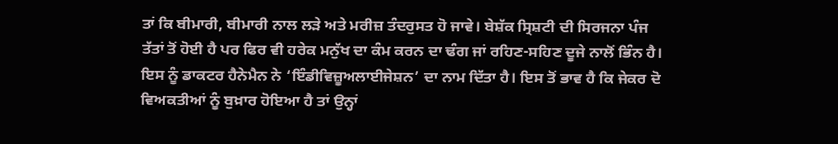ਤਾਂ ਕਿ ਬੀਮਾਰੀ, ਬੀਮਾਰੀ ਨਾਲ ਲੜੇ ਅਤੇ ਮਰੀਜ਼ ਤੰਦਰੁਸਤ ਹੋ ਜਾਵੇ। ਬੇਸ਼ੱਕ ਸ੍ਰਿਸ਼ਟੀ ਦੀ ਸਿਰਜਨਾ ਪੰਜ ਤੱਤਾਂ ਤੋਂ ਹੋਈ ਹੈ ਪਰ ਫਿਰ ਵੀ ਹਰੇਕ ਮਨੁੱਖ ਦਾ ਕੰਮ ਕਰਨ ਦਾ ਢੰਗ ਜਾਂ ਰਹਿਣ-ਸਹਿਣ ਦੂਜੇ ਨਾਲੋਂ ਭਿੰਨ ਹੈ। ਇਸ ਨੂੰ ਡਾਕਟਰ ਹੈਨੇਮੈਨ ਨੇ ‘ਇੰਡੀਵਿਜ਼ੂਅਲਾਈਜੇਸ਼ਨ’ ਦਾ ਨਾਮ ਦਿੱਤਾ ਹੈ। ਇਸ ਤੋਂ ਭਾਵ ਹੈ ਕਿ ਜੇਕਰ ਦੋ ਵਿਅਕਤੀਆਂ ਨੂੰ ਬੁਖ਼ਾਰ ਹੋਇਆ ਹੈ ਤਾਂ ਉਨ੍ਹਾਂ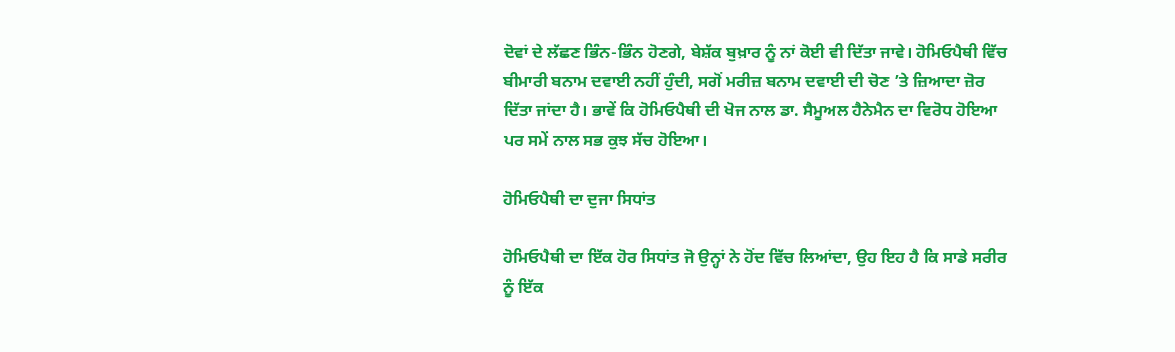ਦੋਵਾਂ ਦੇ ਲੱਛਣ ਭਿੰਨ-ਭਿੰਨ ਹੋਣਗੇ, ਬੇਸ਼ੱਕ ਬੁਖ਼ਾਰ ਨੂੰ ਨਾਂ ਕੋਈ ਵੀ ਦਿੱਤਾ ਜਾਵੇ। ਹੋਮਿਓਪੈਥੀ ਵਿੱਚ ਬੀਮਾਰੀ ਬਨਾਮ ਦਵਾਈ ਨਹੀਂ ਹੁੰਦੀ, ਸਗੋਂ ਮਰੀਜ਼ ਬਨਾਮ ਦਵਾਈ ਦੀ ਚੋਣ ’ਤੇ ਜ਼ਿਆਦਾ ਜ਼ੋਰ ਦਿੱਤਾ ਜਾਂਦਾ ਹੈ। ਭਾਵੇਂ ਕਿ ਹੋਮਿਓਪੈਥੀ ਦੀ ਖੋਜ ਨਾਲ ਡਾ. ਸੈਮੂਅਲ ਹੈਨੇਮੈਨ ਦਾ ਵਿਰੋਧ ਹੋਇਆ ਪਰ ਸਮੇਂ ਨਾਲ ਸਭ ਕੁਝ ਸੱਚ ਹੋਇਆ।

ਹੋਮਿਓਪੈਥੀ ਦਾ ਦੁਜਾ ਸਿਧਾਂਤ

ਹੋਮਿਓਪੈਥੀ ਦਾ ਇੱਕ ਹੋਰ ਸਿਧਾਂਤ ਜੋ ਉਨ੍ਹਾਂ ਨੇ ਹੋਂਦ ਵਿੱਚ ਲਿਆਂਦਾ, ਉਹ ਇਹ ਹੈ ਕਿ ਸਾਡੇ ਸਰੀਰ ਨੂੰ ਇੱਕ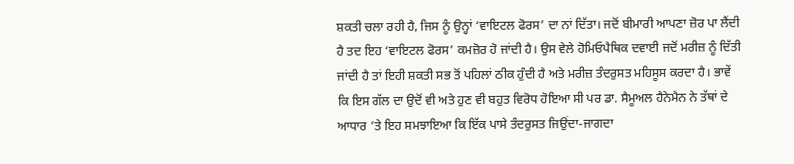ਸ਼ਕਤੀ ਚਲਾ ਰਹੀ ਹੈ, ਜਿਸ ਨੂੰ ਉਨ੍ਹਾਂ ‘ਵਾਇਟਲ ਫੋਰਸ’ ਦਾ ਨਾਂ ਦਿੱਤਾ। ਜਦੋਂ ਬੀਮਾਰੀ ਆਪਣਾ ਜ਼ੋਰ ਪਾ ਲੈਂਦੀ ਹੈ ਤਦ ਇਹ ‘ਵਾਇਟਲ ਫੋਰਸ’ ਕਮਜ਼ੋਰ ਹੋ ਜਾਂਦੀ ਹੈ। ਉਸ ਵੇਲੇ ਹੋਮਿਓਪੈਥਿਕ ਦਵਾਈ ਜਦੋਂ ਮਰੀਜ਼ ਨੂੰ ਦਿੱਤੀ ਜਾਂਦੀ ਹੈ ਤਾਂ ਇਹੀ ਸ਼ਕਤੀ ਸਭ ਤੋਂ ਪਹਿਲਾਂ ਠੀਕ ਹੁੰਦੀ ਹੈ ਅਤੇ ਮਰੀਜ਼ ਤੰਦਰੁਸਤ ਮਹਿਸੂਸ ਕਰਦਾ ਹੈ। ਭਾਵੇਂ ਕਿ ਇਸ ਗੱਲ ਦਾ ਉਦੋਂ ਵੀ ਅਤੇ ਹੁਣ ਵੀ ਬਹੁਤ ਵਿਰੋਧ ਹੋਇਆ ਸੀ ਪਰ ਡਾ. ਸੈਮੂਅਲ ਹੈਨੇਮੈਨ ਨੇ ਤੱਥਾਂ ਦੇ ਆਧਾਰ ’ਤੇ ਇਹ ਸਮਝਾਇਆ ਕਿ ਇੱਕ ਪਾਸੇ ਤੰਦਰੁਸਤ ਜਿਉਂਦਾ-ਜਾਗਦਾ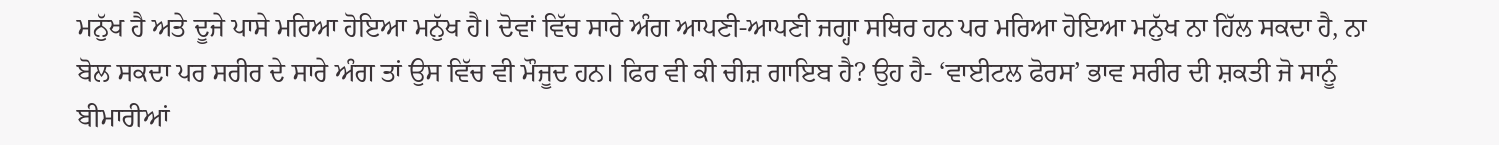ਮਨੁੱਖ ਹੈ ਅਤੇ ਦੂਜੇ ਪਾਸੇ ਮਰਿਆ ਹੋਇਆ ਮਨੁੱਖ ਹੈ। ਦੋਵਾਂ ਵਿੱਚ ਸਾਰੇ ਅੰਗ ਆਪਣੀ-ਆਪਣੀ ਜਗ੍ਹਾ ਸਥਿਰ ਹਨ ਪਰ ਮਰਿਆ ਹੋਇਆ ਮਨੁੱਖ ਨਾ ਹਿੱਲ ਸਕਦਾ ਹੈ, ਨਾ ਬੋਲ ਸਕਦਾ ਪਰ ਸਰੀਰ ਦੇ ਸਾਰੇ ਅੰਗ ਤਾਂ ਉਸ ਵਿੱਚ ਵੀ ਮੌਜੂਦ ਹਨ। ਫਿਰ ਵੀ ਕੀ ਚੀਜ਼ ਗਾਇਬ ਹੈ? ਉਹ ਹੈ- ‘ਵਾਈਟਲ ਫੋਰਸ’ ਭਾਵ ਸਰੀਰ ਦੀ ਸ਼ਕਤੀ ਜੋ ਸਾਨੂੰ ਬੀਮਾਰੀਆਂ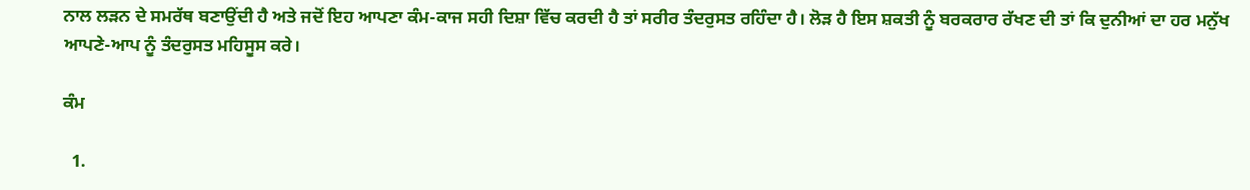ਨਾਲ ਲੜਨ ਦੇ ਸਮਰੱਥ ਬਣਾਉਂਦੀ ਹੈ ਅਤੇ ਜਦੋਂ ਇਹ ਆਪਣਾ ਕੰਮ-ਕਾਜ ਸਹੀ ਦਿਸ਼ਾ ਵਿੱਚ ਕਰਦੀ ਹੈ ਤਾਂ ਸਰੀਰ ਤੰਦਰੁਸਤ ਰਹਿੰਦਾ ਹੈ। ਲੋੜ ਹੈ ਇਸ ਸ਼ਕਤੀ ਨੂੰ ਬਰਕਰਾਰ ਰੱਖਣ ਦੀ ਤਾਂ ਕਿ ਦੁਨੀਆਂ ਦਾ ਹਰ ਮਨੁੱਖ ਆਪਣੇ-ਆਪ ਨੂੰ ਤੰਦਰੁਸਤ ਮਹਿਸੂਸ ਕਰੇ।

ਕੰਮ

  1.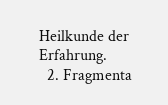Heilkunde der Erfahrung.
  2. Fragmenta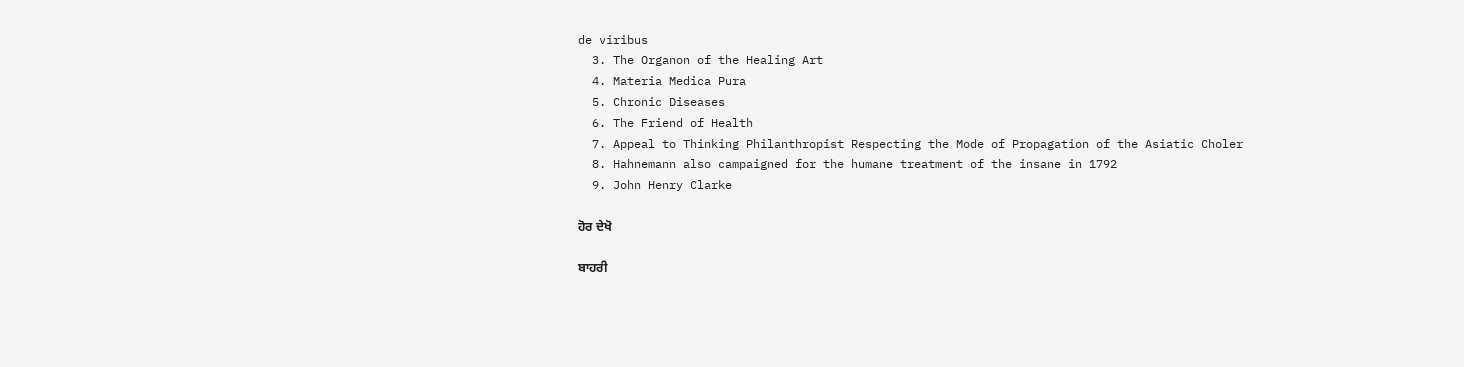de viribus
  3. The Organon of the Healing Art
  4. Materia Medica Pura
  5. Chronic Diseases
  6. The Friend of Health
  7. Appeal to Thinking Philanthropist Respecting the Mode of Propagation of the Asiatic Choler
  8. Hahnemann also campaigned for the humane treatment of the insane in 1792
  9. John Henry Clarke

ਹੋਰ ਦੇਖੋ

ਬਾਹਰੀ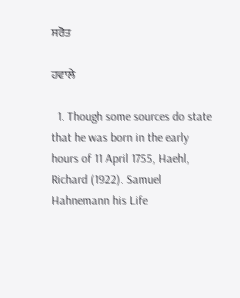ਸਰੋਤ

ਹਵਾਲੇ

  1. Though some sources do state that he was born in the early hours of 11 April 1755, Haehl, Richard (1922). Samuel Hahnemann his Life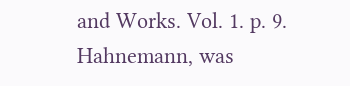and Works. Vol. 1. p. 9. Hahnemann, was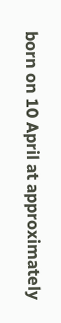born on 10 April at approximately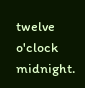twelve o'clock midnight.